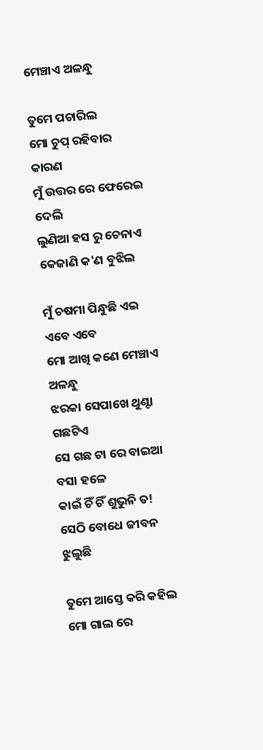ମେଞ୍ଚାଏ ଅଳନ୍ଧୁ

ତୁମେ ପଚାରିଲ
ମୋ ଚୁପ୍ ରହିବାର କାରଣ
ମୁଁ ଉତ୍ତର ରେ ଫେରେଇ ଦେଲି
ଲୁଣିଆ ହସ ରୁ ଚେନାଏ
କେଜାଣି କ'ଣ ବୁଝିଲ

ମୁଁ ଚଷମା ପିନ୍ଧୁଛି ଏଇ ଏବେ ଏବେ
ମୋ ଆଖି କଣେ ମେଞ୍ଚାଏ ଅଳନ୍ଧୁ
ଝରକା ସେପାଖେ ଥୁଣ୍ଟା ଗଛଟିଏ
ସେ ଗଛ ଟା ରେ ବାଇଆ ବସା ହଳେ
କାଇଁ ଚିଁ ଚିଁ ଶୁଭୁନି ତ!
ସେଠି ବୋଧେ ଜୀବନ ଝୁଲୁଛି

ତୁମେ ଆସ୍ତେ କରି କହିଲ
ମୋ ଗାଲ ରେ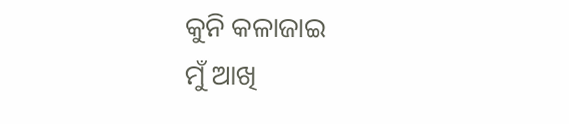କୁନି କଳାଜାଇ
ମୁଁ ଆଖି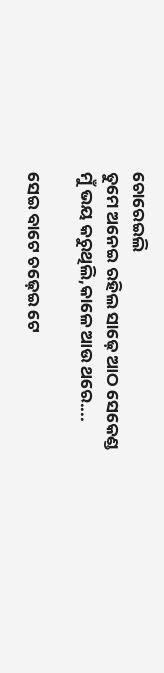ଚୋରେଇଲି
ତୁମେ ଅନେଇ ରହିଲ ସାଢ଼େ ଆଠ ସେକେଣ୍ଡ
ମୁଁ ଭୟ କରୁଥିଲି,କାଳେ ଆଉ ଥରେ....

ସେଇ ବାଟେ ଚଢ଼େଇ ଟେ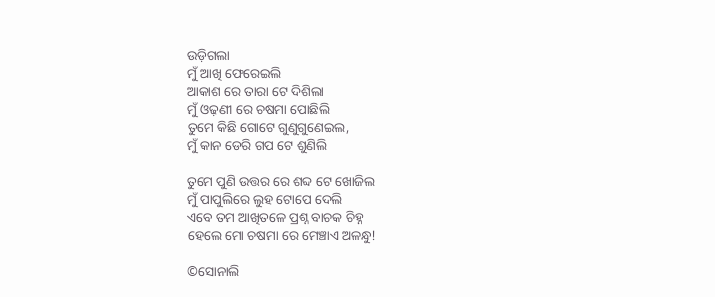ଉଡ଼ିଗଲା
ମୁଁ ଆଖି ଫେରେଇଲି
ଆକାଶ ରେ ତାରା ଟେ ଦିଶିଲା
ମୁଁ ଓଢ଼ଣୀ ରେ ଚଷମା ପୋଛିଲି
ତୁମେ କିଛି ଗୋଟେ ଗୁଣୁଗୁଣେଇଲ,
ମୁଁ କାନ ଡେରି ଗପ ଟେ ଶୁଣିଲି

ତୁମେ ପୁଣି ଉତ୍ତର ରେ ଶବ୍ଦ ଟେ ଖୋଜିଲ
ମୁଁ ପାପୁଲିରେ ଲୁହ ଟୋପେ ଦେଲି
ଏବେ ତମ ଆଖିତଳେ ପ୍ରଶ୍ନ ବାଚକ ଚିହ୍ନ
ହେଲେ ମୋ ଚଷମା ରେ ମେଞ୍ଚାଏ ଅଳନ୍ଧୁ!

©ସୋନାଲି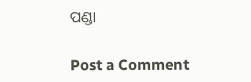ପଣ୍ଡା

Post a Comment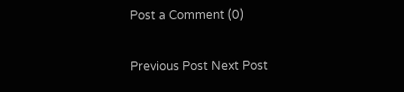Post a Comment (0)

Previous Post Next Post